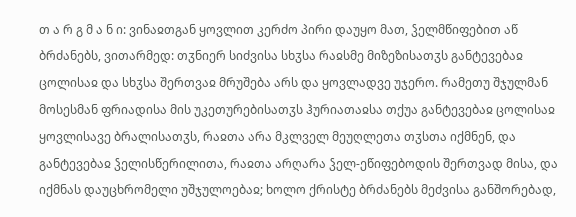თ ა რ გ მ ა ნ ი: ვინაჲთგან ყოვლით კერძო პირი დაუყო მათ, ჴელმწიფებით აწ ბრძანებს, ვითარმედ: თჳნიერ სიძვისა სხჳსა რაჲსმე მიზეზისათჳს განტევებაჲ ცოლისაჲ და სხჳსა შერთვაჲ მრუშება არს და ყოვლადვე უჯერო. რამეთუ შჯულმან მოსესმან ფრიადისა მის უკეთურებისათჳს ჰურიათაჲსა თქუა განტევებაჲ ცოლისაჲ ყოვლისავე ბრალისათჳს, რაჲთა არა მკლველ მეუღლეთა თჳსთა იქმნენ, და განტევებაჲ ჴელისწერილითა, რაჲთა არღარა ჴელ-ეწიფებოდის შერთვად მისა, და იქმნას დაუცხრომელი უშჯულოებაჲ; ხოლო ქრისტე ბრძანებს მეძვისა განშორებად,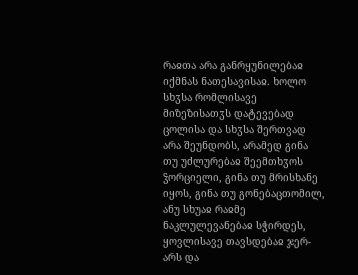რაჲთა არა განრყუნილებაჲ იქმნას ნათესავისაჲ. ხოლო სხჳსა რომლისავე მიზეზისათჳს დატევებად ცოლისა და სხჳსა შერთვად არა შეუნდობს, არამედ გინა თუ უძლურებაჲ შეემთხჳოს ჴორციელი, გინა თუ მრისხანე იყოს, გინა თუ გონებაცთომილ, ანუ სხუაჲ რაჲმე ნაკლულევანებაჲ სჭირდეს, ყოვლისავე თავსდებაჲ ჯერ-არს და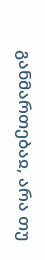განმართებაჲ, არა თუ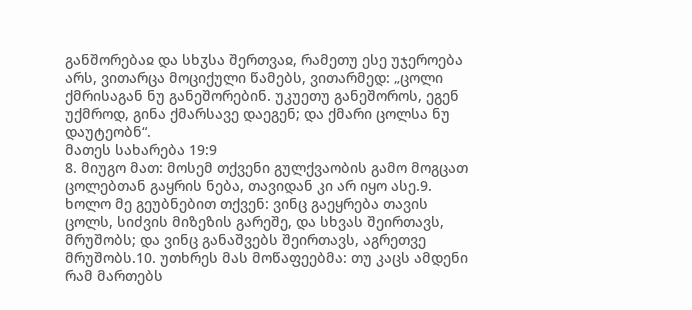განშორებაჲ და სხჳსა შერთვაჲ, რამეთუ ესე უჯეროება არს, ვითარცა მოციქული წამებს, ვითარმედ: „ცოლი ქმრისაგან ნუ განეშორებინ. უკუეთუ განეშოროს, ეგენ უქმროდ, გინა ქმარსავე დაეგენ; და ქმარი ცოლსა ნუ დაუტეობნ“.
მათეს სახარება 19:9
8. მიუგო მათ: მოსემ თქვენი გულქვაობის გამო მოგცათ ცოლებთან გაყრის ნება, თავიდან კი არ იყო ასე.9. ხოლო მე გეუბნებით თქვენ: ვინც გაეყრება თავის ცოლს, სიძვის მიზეზის გარეშე, და სხვას შეირთავს, მრუშობს; და ვინც განაშვებს შეირთავს, აგრეთვე მრუშობს.10. უთხრეს მას მოწაფეებმა: თუ კაცს ამდენი რამ მართებს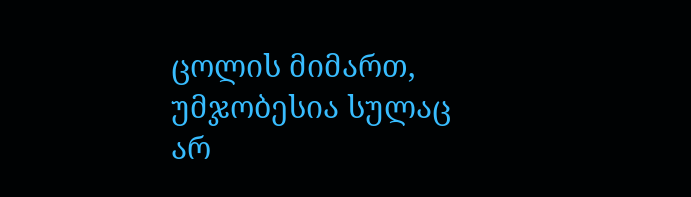ცოლის მიმართ, უმჯობესია სულაც არ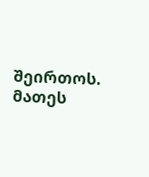შეირთოს.
მათეს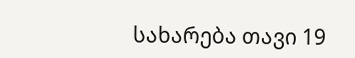სახარება თავი 19